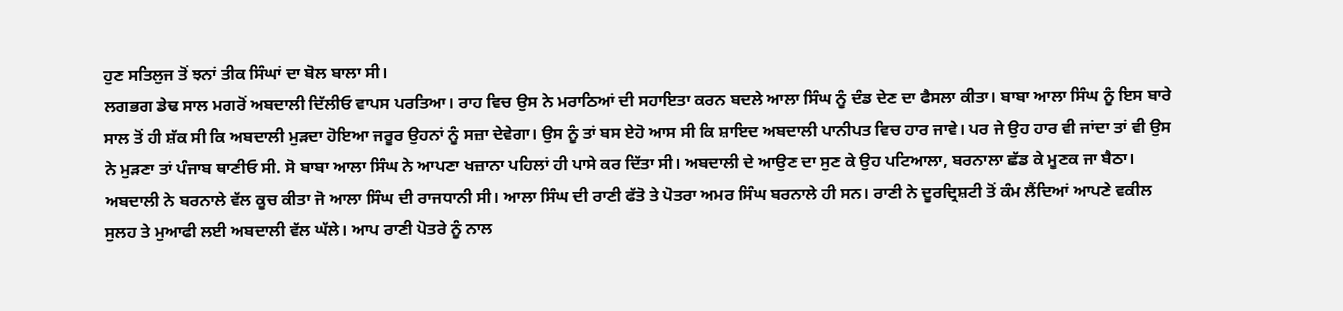ਹੁਣ ਸਤਿਲੁਜ ਤੋਂ ਝਨਾਂ ਤੀਕ ਸਿੰਘਾਂ ਦਾ ਬੋਲ ਬਾਲਾ ਸੀ।
ਲਗਭਗ ਡੇਢ ਸਾਲ ਮਗਰੋਂ ਅਬਦਾਲੀ ਦਿੱਲੀਓ ਵਾਪਸ ਪਰਤਿਆ। ਰਾਹ ਵਿਚ ਉਸ ਨੇ ਮਰਾਠਿਆਂ ਦੀ ਸਹਾਇਤਾ ਕਰਨ ਬਦਲੇ ਆਲਾ ਸਿੰਘ ਨੂੰ ਦੰਡ ਦੇਣ ਦਾ ਫੈਸਲਾ ਕੀਤਾ। ਬਾਬਾ ਆਲਾ ਸਿੰਘ ਨੂੰ ਇਸ ਬਾਰੇ ਸਾਲ ਤੋਂ ਹੀ ਸ਼ੱਕ ਸੀ ਕਿ ਅਬਦਾਲੀ ਮੁੜਦਾ ਹੋਇਆ ਜਰੂਰ ਉਹਨਾਂ ਨੂੰ ਸਜ਼ਾ ਦੇਵੇਗਾ। ਉਸ ਨੂੰ ਤਾਂ ਬਸ ਏਹੋ ਆਸ ਸੀ ਕਿ ਸ਼ਾਇਦ ਅਬਦਾਲੀ ਪਾਨੀਪਤ ਵਿਚ ਹਾਰ ਜਾਵੇ। ਪਰ ਜੇ ਉਹ ਹਾਰ ਵੀ ਜਾਂਦਾ ਤਾਂ ਵੀ ਉਸ ਨੇ ਮੁੜਣਾ ਤਾਂ ਪੰਜਾਬ ਥਾਣੀਓ ਸੀ. ਸੋ ਬਾਬਾ ਆਲਾ ਸਿੰਘ ਨੇ ਆਪਣਾ ਖਜ਼ਾਨਾ ਪਹਿਲਾਂ ਹੀ ਪਾਸੇ ਕਰ ਦਿੱਤਾ ਸੀ। ਅਬਦਾਲੀ ਦੇ ਆਉਣ ਦਾ ਸੁਣ ਕੇ ਉਹ ਪਟਿਆਲਾ, ਬਰਨਾਲਾ ਛੱਡ ਕੇ ਮੂਣਕ ਜਾ ਬੈਠਾ। ਅਬਦਾਲੀ ਨੇ ਬਰਨਾਲੇ ਵੱਲ ਕੂਚ ਕੀਤਾ ਜੋ ਆਲਾ ਸਿੰਘ ਦੀ ਰਾਜਧਾਨੀ ਸੀ। ਆਲਾ ਸਿੰਘ ਦੀ ਰਾਣੀ ਫੱਤੋ ਤੇ ਪੋਤਰਾ ਅਮਰ ਸਿੰਘ ਬਰਨਾਲੇ ਹੀ ਸਨ। ਰਾਣੀ ਨੇ ਦੂਰਦ੍ਰਿਸ਼ਟੀ ਤੋਂ ਕੰਮ ਲੈਂਦਿਆਂ ਆਪਣੇ ਵਕੀਲ ਸੁਲਹ ਤੇ ਮੁਆਫੀ ਲਈ ਅਬਦਾਲੀ ਵੱਲ ਘੱਲੇ। ਆਪ ਰਾਣੀ ਪੋਤਰੇ ਨੂੰ ਨਾਲ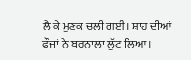ਲੈ ਕੇ ਮੁਣਕ ਚਲੀ ਗਈ। ਸ਼ਾਹ ਦੀਆਂ ਫੌਜਾਂ ਨੇ ਬਰਨਾਲਾ ਲੁੱਟ ਲਿਆ।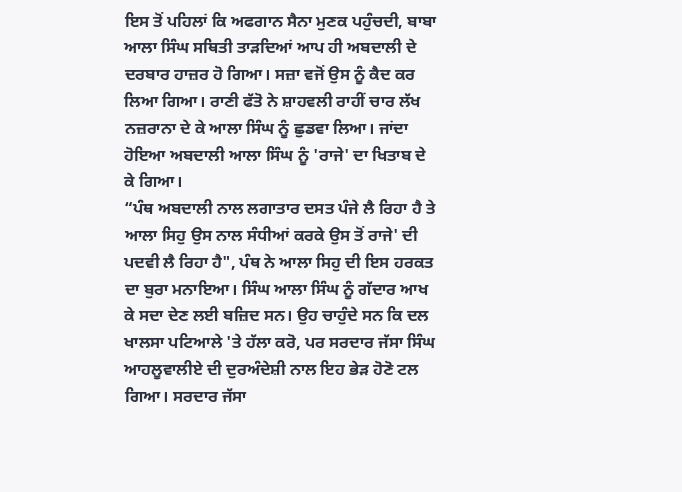ਇਸ ਤੋਂ ਪਹਿਲਾਂ ਕਿ ਅਫਗਾਨ ਸੈਨਾ ਮੁਣਕ ਪਹੁੰਚਦੀ, ਬਾਬਾ ਆਲਾ ਸਿੰਘ ਸਥਿਤੀ ਤਾੜਦਿਆਂ ਆਪ ਹੀ ਅਬਦਾਲੀ ਦੇ ਦਰਬਾਰ ਹਾਜ਼ਰ ਹੋ ਗਿਆ। ਸਜ਼ਾ ਵਜੋਂ ਉਸ ਨੂੰ ਕੈਦ ਕਰ ਲਿਆ ਗਿਆ। ਰਾਣੀ ਫੱਤੋ ਨੇ ਸ਼ਾਹਵਲੀ ਰਾਹੀਂ ਚਾਰ ਲੱਖ ਨਜ਼ਰਾਨਾ ਦੇ ਕੇ ਆਲਾ ਸਿੰਘ ਨੂੰ ਛੁਡਵਾ ਲਿਆ। ਜਾਂਦਾ ਹੋਇਆ ਅਬਦਾਲੀ ਆਲਾ ਸਿੰਘ ਨੂੰ 'ਰਾਜੇ' ਦਾ ਖਿਤਾਬ ਦੇ ਕੇ ਗਿਆ।
“ਪੰਥ ਅਬਦਾਲੀ ਨਾਲ ਲਗਾਤਾਰ ਦਸਤ ਪੰਜੇ ਲੈ ਰਿਹਾ ਹੈ ਤੇ ਆਲਾ ਸਿਹੁ ਉਸ ਨਾਲ ਸੰਧੀਆਂ ਕਰਕੇ ਉਸ ਤੋਂ ਰਾਜੇ' ਦੀ ਪਦਵੀ ਲੈ ਰਿਹਾ ਹੈ", ਪੰਥ ਨੇ ਆਲਾ ਸਿਹੁ ਦੀ ਇਸ ਹਰਕਤ ਦਾ ਬੁਰਾ ਮਨਾਇਆ। ਸਿੰਘ ਆਲਾ ਸਿੰਘ ਨੂੰ ਗੱਦਾਰ ਆਖ ਕੇ ਸਦਾ ਦੇਣ ਲਈ ਬਜ਼ਿਦ ਸਨ। ਉਹ ਚਾਹੁੰਦੇ ਸਨ ਕਿ ਦਲ ਖਾਲਸਾ ਪਟਿਆਲੇ 'ਤੇ ਹੱਲਾ ਕਰੋ, ਪਰ ਸਰਦਾਰ ਜੱਸਾ ਸਿੰਘ ਆਹਲੂਵਾਲੀਏ ਦੀ ਦੁਰਅੰਦੇਸ਼ੀ ਨਾਲ ਇਹ ਭੇੜ ਹੋਣੋ ਟਲ ਗਿਆ। ਸਰਦਾਰ ਜੱਸਾ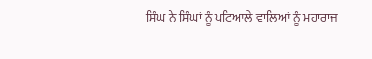ਸਿੰਘ ਨੇ ਸਿੰਘਾਂ ਨੂੰ ਪਟਿਆਲੇ ਵਾਲਿਆਂ ਨੂੰ ਮਹਾਰਾਜ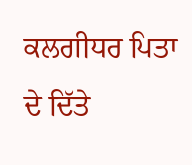ਕਲਗੀਧਰ ਪਿਤਾ ਦੇ ਦਿੱਤੇ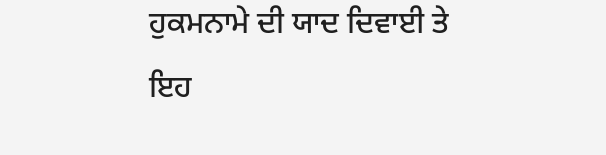ਹੁਕਮਨਾਮੇ ਦੀ ਯਾਦ ਦਿਵਾਈ ਤੇ ਇਹ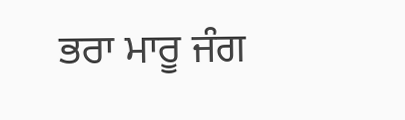ਭਰਾ ਮਾਰੂ ਜੰਗ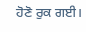ਹੋਣੋ ਰੁਕ ਗਈ।